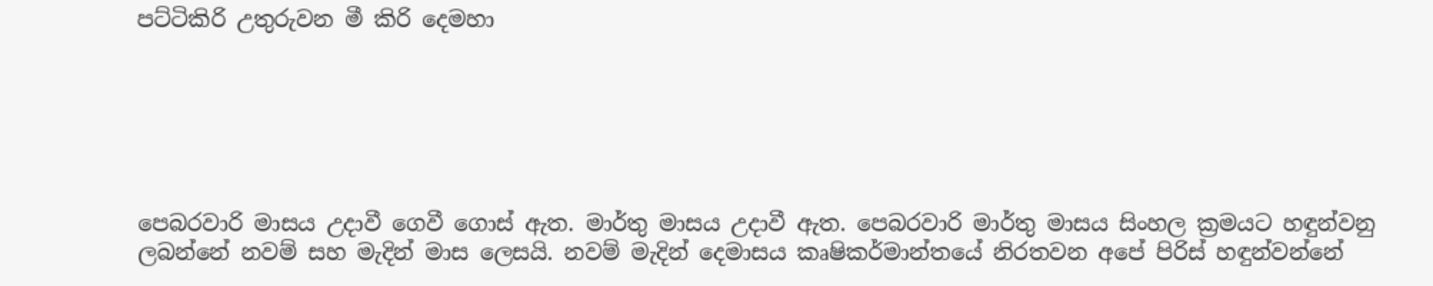පට්ටිකිරි උතුරුවන මී කිරි දෙමහා






පෙබරවාරි මාසය උදාවී ගෙවී ගොස් ඇත. මාර්තු මාසය උදාවී ඇත. පෙබරවාරි මාර්තු මාසය සිංහල ක්‍රමයට හඳුන්වනු ලබන්නේ නවම් සහ මැදින් මාස ලෙසයි. නවම් මැදින් දෙමාසය කෘෂිකර්මාන්තයේ නිරතවන අපේ පිරිස් හඳුන්වන්නේ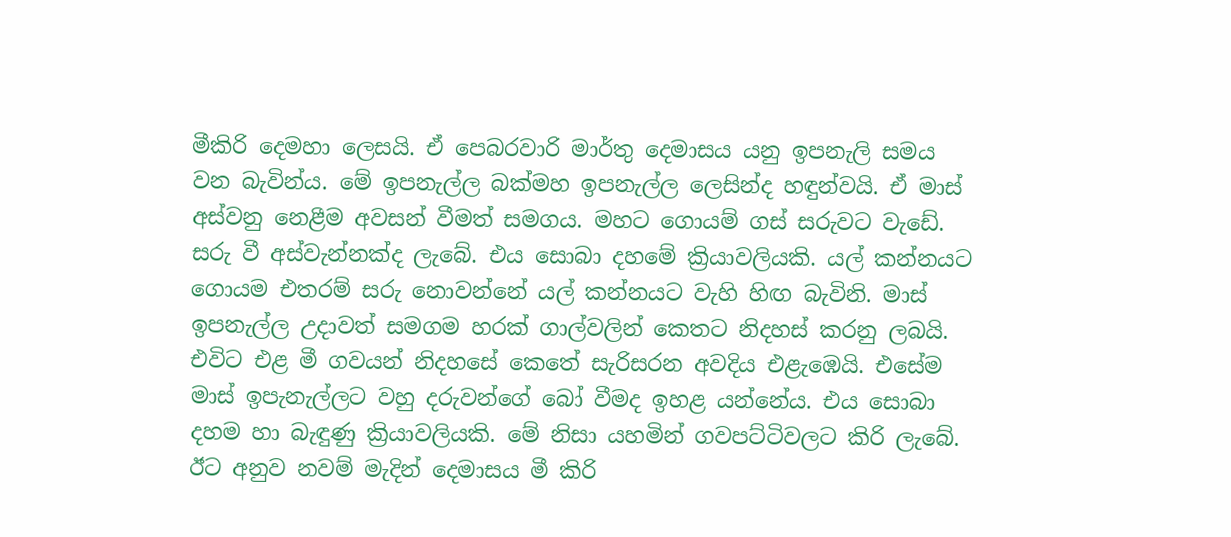මීකිරි දෙමහා ලෙසයි. ඒ පෙබරවාරි මාර්තු දෙමාසය යනු ඉපනැලි සමය වන බැවින්ය. මේ ඉපනැල්ල බක්මහ ඉපනැල්ල ලෙසින්ද හඳුන්වයි. ඒ මාස් අස්වනු නෙළීම අවසන් වීමත් සමගය. මහට ගොයම් ගස් සරුවට වැඩේ. සරු වී අස්වැන්නක්ද ලැබේ. එය සොබා දහමේ ක්‍රියාවලියකි. යල් කන්නයට ගොයම එතරම් සරු නොවන්නේ යල් කන්නයට වැහි හිඟ බැවිනි. මාස් ඉපනැල්ල උදාවත් සමගම හරක් ගාල්වලින් කෙතට නිදහස් කරනු ලබයි. එවිට එළ මී ගවයන් නිදහසේ කෙතේ සැරිසරන අවදිය එළැඹෙයි. එසේම මාස් ඉපැනැල්ලට වහු දරුවන්ගේ බෝ වීමද ඉහළ යන්නේය. එය සොබා දහම හා බැඳුණු ක්‍රියාවලියකි. මේ නිසා යහමින් ගවපට්ටිවලට කිරි ලැබේ. ඊට අනුව නවම් මැදින් දෙමාසය මී කිරි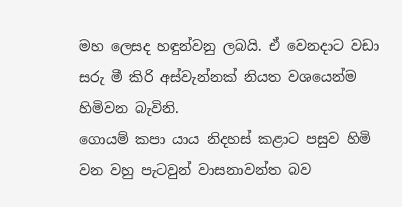මහ ලෙසද හඳුන්වනු ලබයි. ඒ වෙනදාට වඩා සරු මී කිරි අස්වැන්නක් නියත වශයෙන්ම හිමිවන බැවිනි.
ගොයම් කපා යාය නිදහස් කළාට පසුව හිමි වන වහු පැටවුන් වාසනාවන්ත බව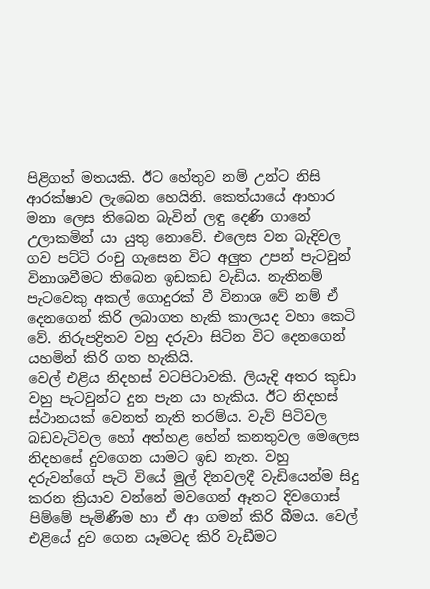පිළිගත් මතයකි. ඊට හේතුව නම් උන්ට නිසි ආරක්ෂාව ලැබෙන හෙයිනි. කෙත්යායේ ආහාර මනා ලෙස තිබෙන බැවින් ලඳු දෙණි ගානේ උලාකමින් යා යුතු නොවේ. එලෙස වන බැදිවල ගව පට්ටි රංචු ගැසෙන විට අලුත උපන් පැටවුන් විනාශවීමට තිබෙන ඉඩකඩ වැඩිය. නැතිනම් පැටවෙකු අකල් ගොදුරක් වී විනාශ වේ නම් ඒ දෙනගෙන් කිරි ලබාගත හැකි කාලයද වහා කෙටි වේ. නිරුපද්‍රිතව වහු දරුවා සිටින විට දෙනගෙන් යහමින් කිරි ගත හැකියි.
වෙල් එළිය නිදහස් වටපිටාවකි. ලියැදි අතර කුඩා වහු පැටවුන්ට දුන පැන යා හැකිය. ඊට නිදහස් ස්ථානයක් වෙනත් නැති තරම්ය. වැව් පිටිවල බඩවැටිවල හෝ අත්හළ හේන් කනතුවල මෙලෙස නිදහසේ දුවගෙන යාමට ඉඩ නැත. වහු දරුවන්ගේ පැටි වියේ මුල් දිනවලදී වැඩියෙන්ම සිදු කරන ක්‍රියාව වන්නේ මවගෙන් ඈතට දිවගොස් පිම්මේ පැමිණීම හා ඒ ආ ගමන් කිරි බීමය. වෙල් එළියේ දුව ගෙන යෑමටද කිරි වැඩීමට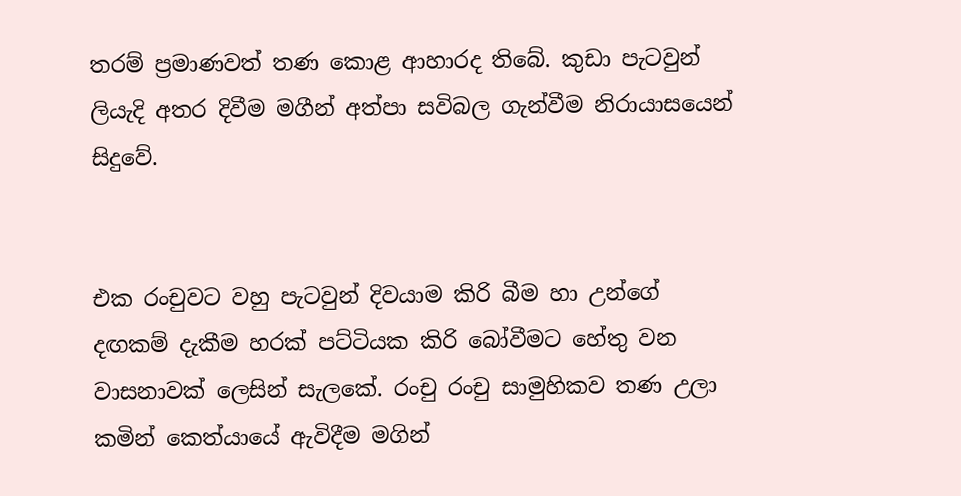තරම් ප්‍රමාණවත් තණ කොළ ආහාරද තිබේ. කුඩා පැටවුන් ලියැදි අතර දිවීම මගීන් අත්පා සවිබල ගැන්වීම නිරායාසයෙන් සිදුවේ.


එක රංචුවට වහු පැටවුන් දිවයාම කිරි බීම හා උන්ගේ දඟකම් දැකීම හරක් පට්ටියක කිරි බෝවීමට හේතු වන වාසනාවක් ලෙසින් සැලකේ. රංචු රංචු සාමුහිකව තණ උලා කමින් කෙත්යායේ ඇවිදීම මගින්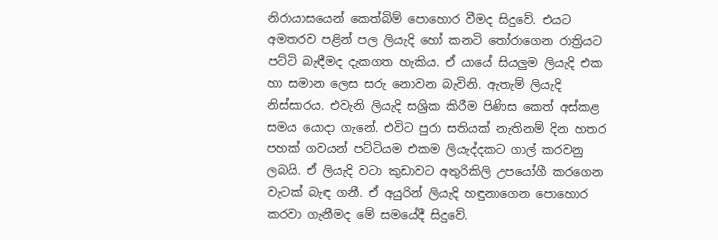නිරායාසයෙන් කෙත්බිම් පොහොර වීමද සිදුවේ. එයට අමතරව පළින් පල ලියැදි හෝ කනටි තෝරාගෙන රාත්‍රියට පට්ටි බැඳීමද දැකගත හැකිය. ඒ යායේ සියලුම ලියැදි එක හා සමාන ලෙස සරු නොවන බැවිනි. ඇතැම් ලියැදි නිස්සාරය. එවැනි ලියැදි සශ්‍රික කිරීම පිණිස කෙත් අස්කළ සමය යොදා ගැනේ. එවිට පුරා සතියක් නැතිනම් දින හතර පහක් ගවයන් පට්ටියම එකම ලියැද්දකට ගාල් කරවනු ලබයි. ඒ ලියැදි වටා කුඩාවට අතුරිකිලි උපයෝගී කරගෙන වැටක් බැඳ ගනී. ඒ අයුරින් ලියැදි හඳුනාගෙන පොහොර කරවා ගැනීමද මේ සමයේදී සිදුවේ.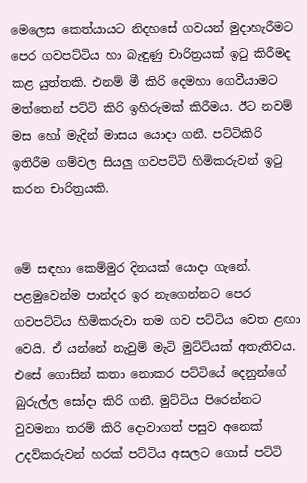මෙලෙස කෙත්යායට නිදහසේ ගවයන් මුදාහැරීමට පෙර ගවපට්ටිය හා බැඳුණු චාරිත්‍රයක් ඉටු කිරීමද කළ යුත්තකි. එනම් මී කිරි දෙමහා ගෙවීයාමට මත්තෙන් පට්ටි කිරි ඉහිරුමක් කිරීමය. ඊට නවම් මස හෝ මැදින් මාසය යොදා ගනී. පට්ටිකිරි ඉතිරීම ගම්වල සියලු ගවපට්ටි හිමිකරුවන් ඉටු කරන චාරිත්‍රයකි.


මේ සඳහා කෙම්මුර දිනයක් යොදා ගැනේ. පළමුවෙන්ම පාන්දර ඉර නැගෙන්නට පෙර ගවපට්ටිය හිමිකරුවා තම ගව පට්ටිය වෙත ළඟා වෙයි. ඒ යන්නේ නැවුම් මැටි මුට්ට්යක් අතැතිවය. එසේ ගොසින් කතා නොකර පට්ටියේ දෙනුන්ගේ බුරුල්ල සෝදා කිරි ගනී. මුට්ටිය පිරෙන්නට වුවමනා තරම් කිරි දොවාගත් පසුව අනෙක් උදව්කරුවන් හරක් පට්ටිය අසලට ගොස් පට්ටි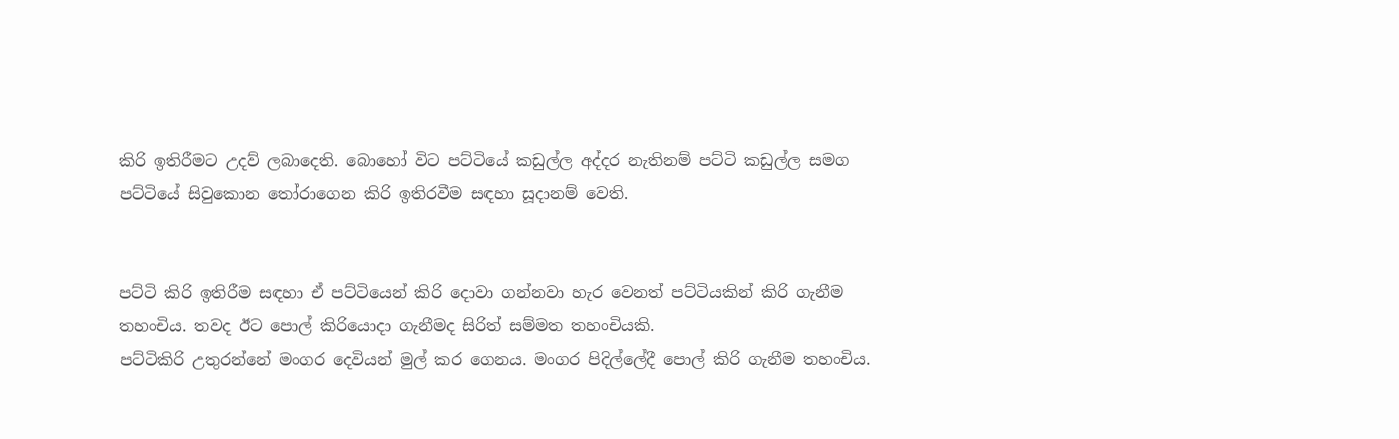කිරි ඉතිරීමට උදව් ලබාදෙති. බොහෝ විට පට්ටියේ කඩුල්ල අද්දර නැතිනම් පට්ටි කඩුල්ල සමග පට්ටියේ සිවුකොන තෝරාගෙන කිරි ඉතිරවීම සඳහා සූදානම් වෙති.


පට්ටි කිරි ඉතිරීම සඳහා ඒ පට්ටියෙන් කිරි දොවා ගන්නවා හැර වෙනත් පට්ටියකින් කිරි ගැනීම තහංචිය. තවද ඊට පොල් කිරියොදා ගැනීමද සිරිත් සම්මත තහංචියකි.
පට්ටිකිරි උතුරන්නේ මංගර දෙවියන් මුල් කර ගෙනය. මංගර පිදිල්ලේදී පොල් කිරි ගැනීම තහංචිය.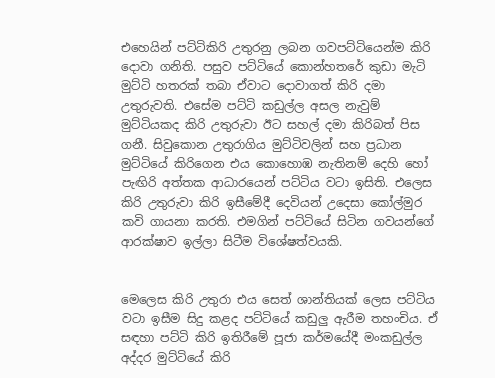එහෙයින් පට්ටිකිරි උතුරනු ලබන ගවපට්ටියෙන්ම කිරි දොවා ගනිති. පසුව පට්ටියේ කොන්හතරේ කුඩා මැටි මුට්ටි හතරක් තබා ඒවාට දොවාගත් කිරි දමා උතුරුවති. එසේම පට්ටි කඩුල්ල අසල නැවුම් මුට්ටියකද කිරි උතුරුවා ඊට සහල් දමා කිරිබත් පිස ගනී. සිවුකොන උතුරාගිය මුට්ටිවලින් සහ ප්‍රධාන මුට්ටියේ කිරිගෙන එය කොහොඹ නැතිනම් දෙහි හෝ පැඟිරි අත්තක ආධාරයෙන් පට්ටිය වටා ඉසිති. එලෙස කිරි උතුරුවා කිරි ඉසීමේදී දෙවියන් උදෙසා කෝල්මුර කවි ගායනා කරති. එමගින් පට්ටියේ සිටින ගවයන්ගේ ආරක්ෂාව ඉල්ලා සිටීම විශේෂත්වයකි.


මෙලෙස කිරි උතුරා එය සෙත් ශාන්තියක් ලෙස පට්ටිය වටා ඉසීම සිදු කළද පට්ටියේ කඩුලු ඇරීම තහංචිය. ඒ සඳහා පට්ටි කිරි ඉතිරීමේ පූජා කර්මයේදී මංකඩුල්ල අද්දර මුට්ටියේ කිරි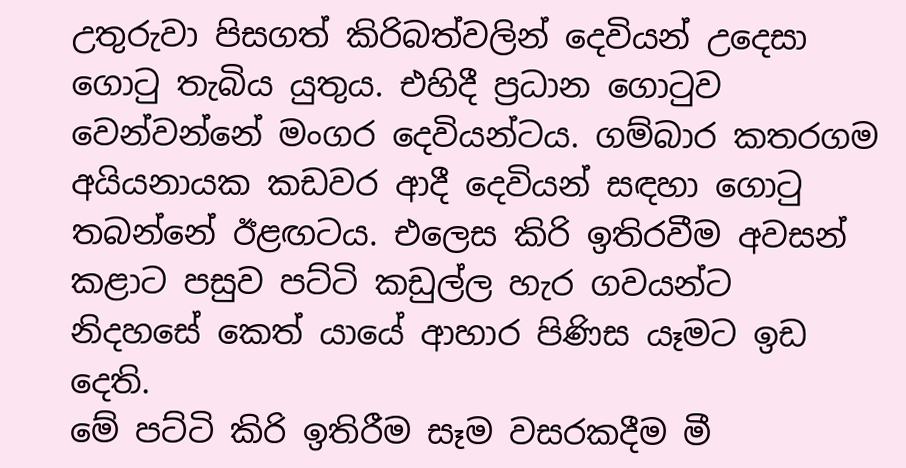උතුරුවා පිසගත් කිරිබත්වලින් දෙවියන් උදෙසා ගොටු තැබිය යුතුය. එහිදී ප්‍රධාන ගොටුව වෙන්වන්නේ මංගර දෙවියන්ටය. ගම්බාර කතරගම අයියනායක කඩවර ආදී දෙවියන් සඳහා ගොටු තබන්නේ ඊළඟටය. එලෙස කිරි ඉතිරවීම අවසන් කළාට පසුව පට්ටි කඩුල්ල හැර ගවයන්ට නිදහසේ කෙත් යායේ ආහාර පිණිස යෑමට ඉඩ දෙති.
මේ පට්ටි කිරි ඉතිරීම සෑම වසරකදීම මී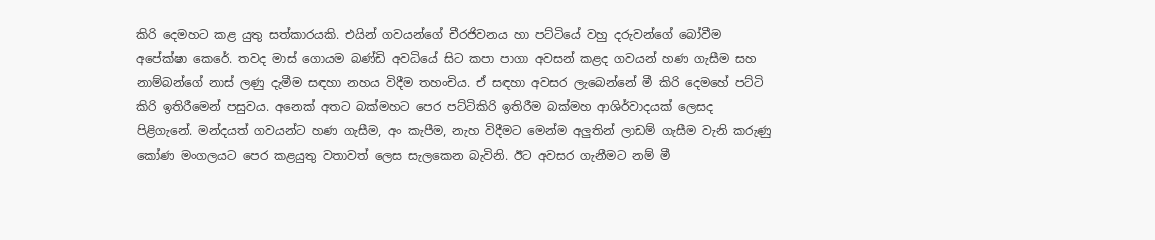කිරි දෙමහට කළ යුතු සත්කාරයකි. එයින් ගවයන්ගේ චීරජිවනය හා පට්ටියේ වහු දරුවන්ගේ බෝවීම අපේක්ෂා කෙරේ. තවද මාස් ගොයම බණ්ඩි අවධියේ සිට කපා පාගා අවසන් කළද ගවයන් හණ ගැසීම සහ නාම්බන්ගේ නාස් ලණු දැමීම සඳහා නහය විදීම තහංචිය. ඒ සඳහා අවසර ලැබෙන්නේ මී කිරි දෙමහේ පට්ටි කිරි ඉතිරීමෙන් පසුවය. අනෙක් අතට බක්මහට පෙර පට්ටිකිරි ඉතිරීම බක්මහ ආශිර්වාදයක් ලෙසද පිළිගැනේ. මන්දයත් ගවයන්ට හණ ගැසීම, අං කැපීම, නැහ විදීමට මෙන්ම අලුතින් ලාඩම් ගැසීම වැනි කරුණු කෝණ මංගලයට පෙර කළයුතු වතාවත් ලෙස සැලකෙන බැවිනි. ඊට අවසර ගැනීමට නම් මී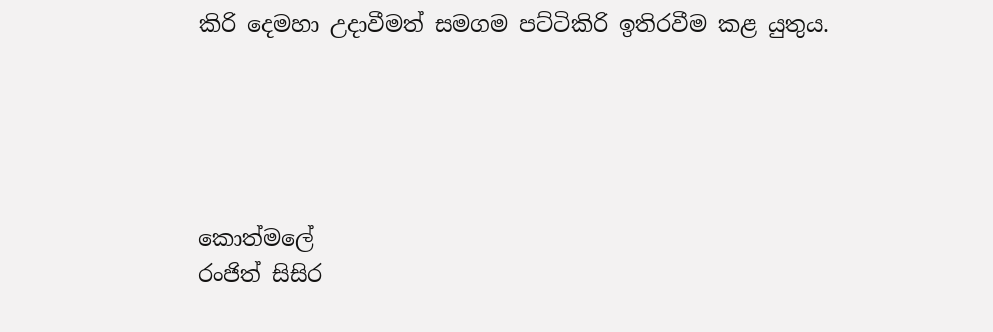කිරි දෙමහා උදාවීමත් සමගම පට්ටිකිරි ඉතිරවීම කළ යුතුය.





කොත්මලේ
රංජිත් සිසිර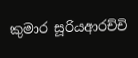කුමාර සූරියආරච්චි